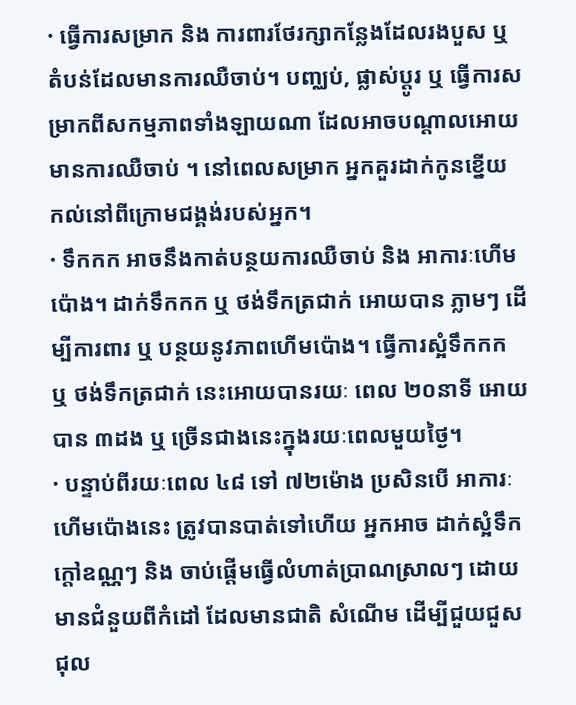· ធ្វើការសម្រាក និង ការពារថែរក្សាកន្លែងដែលរងបួស ឬ តំបន់ដែលមានការឈឺចាប់។ បញ្ឈប់, ផ្លាស់ប្តូរ ឬ ធ្វើការសម្រាកពីសកម្មភាពទាំងឡាយណា ដែលអាចបណ្តាលអោយមានការឈឺចាប់ ។ នៅពេលសម្រាក អ្នកគួរដាក់កូនខ្នើយ កល់នៅពីក្រោមជង្គង់របស់អ្នក។
· ទឹកកក អាចនឹងកាត់បន្ថយការឈឺចាប់ និង អាការៈហើមប៉ោង។ ដាក់ទឹកកក ឬ ថង់ទឹកត្រជាក់ អោយបាន ភ្លាមៗ ដើម្បីការពារ ឬ បន្ថយនូវភាពហើមប៉ោង។ ធ្វើការស្អំទឹកកក ឬ ថង់ទឹកត្រជាក់ នេះអោយបានរយៈ ពេល ២០នាទី អោយបាន ៣ដង ឬ ច្រើនជាងនេះក្នុងរយៈពេលមួយថ្ងៃ។
· បន្ទាប់ពីរយៈពេល ៤៨ ទៅ ៧២ម៉ោង ប្រសិនបើ អាការៈហើមប៉ោងនេះ ត្រូវបានបាត់ទៅហើយ អ្នកអាច ដាក់ស្អំទឹកក្តៅឧណ្ណៗ និង ចាប់ផ្តើមធ្វើលំហាត់ប្រាណស្រាលៗ ដោយមានជំនួយពីកំដៅ ដែលមានជាតិ សំណើម ដើម្បីជួយជួសជុល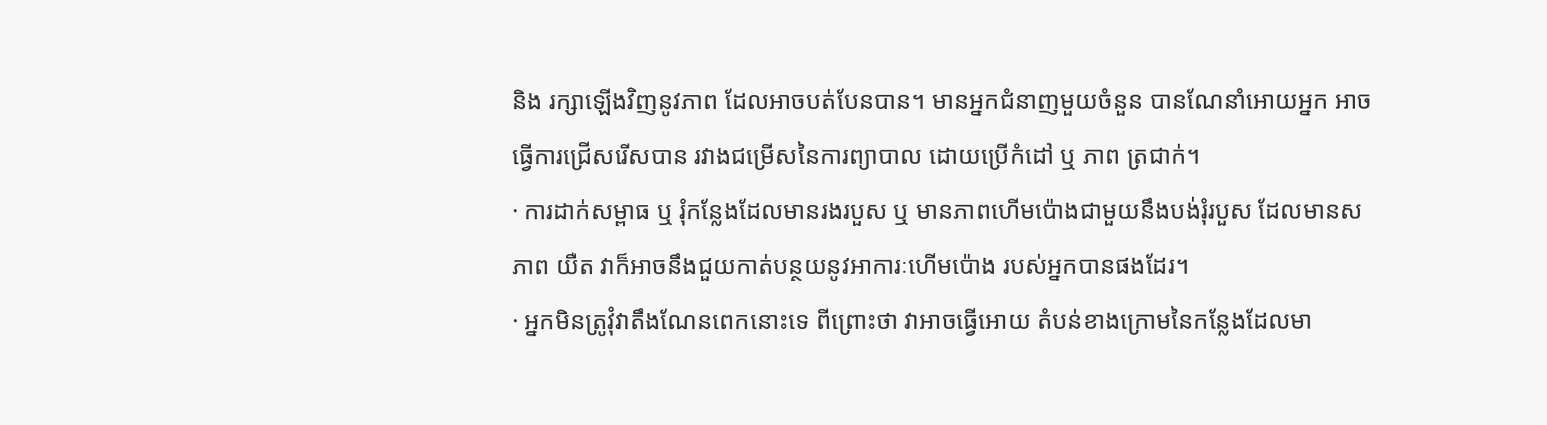និង រក្សាឡើងវិញនូវភាព ដែលអាចបត់បែនបាន។ មានអ្នកជំនាញមួយចំនួន បានណែនាំអោយអ្នក អាចធ្វើការជ្រើសរើសបាន រវាងជម្រើសនៃការព្យាបាល ដោយប្រើកំដៅ ឬ ភាព ត្រជាក់។
· ការដាក់សម្ពាធ ឬ រុំកន្លែងដែលមានរងរបួស ឬ មានភាពហើមប៉ោងជាមួយនឹងបង់រុំរបួស ដែលមានសភាព យឺត វាក៏អាចនឹងជួយកាត់បន្ថយនូវអាការៈហើមប៉ោង របស់អ្នកបានផងដែរ។
· អ្នកមិនត្រូវុំវាតឹងណែនពេកនោះទេ ពីព្រោះថា វាអាចធ្វើអោយ តំបន់ខាងក្រោមនៃកន្លែងដែលមា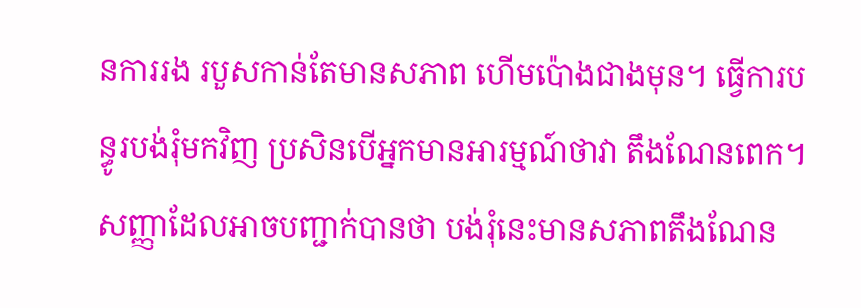នការរង របួសកាន់តែមានសភាព ហើមប៉ោងជាងមុន។ ធ្វើការបន្ធូរបង់រុំមកវិញ ប្រសិនបើអ្នកមានអារម្មណ៍ថាវា តឹងណែនពេក។ សញ្ញាដែលអាចបញ្ជាក់បានថា បង់រុំនេះមានសភាពតឹងណែន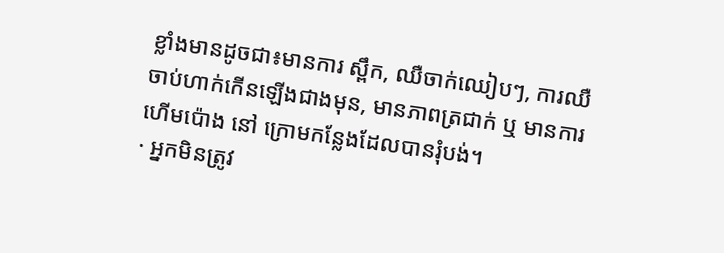ខ្លាំងមានដូចជា៖មានការ ស្ពឹក, ឈឺចាក់ឈៀបៗ, ការឈឺចាប់ហាក់កើនឡើងជាងមុន, មានភាពត្រជាក់ ឬ មានការហើមប៉ោង នៅ ក្រោមកន្លែងដែលបានរុំបង់។
· អ្នកមិនត្រូវ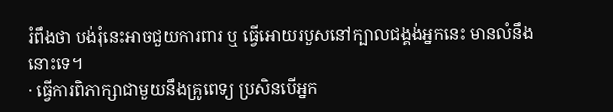រំពឹងថា បង់រុំនេះអាចជួយការពារ ឬ ធ្វើអោយរបួសនៅក្បាលជង្គង់អ្នកនេះ មានលំនឹងនោះទេ។
· ធ្វើការពិភាក្សាជាមួយនឹងគ្រូពេទ្យ ប្រសិនបើអ្នក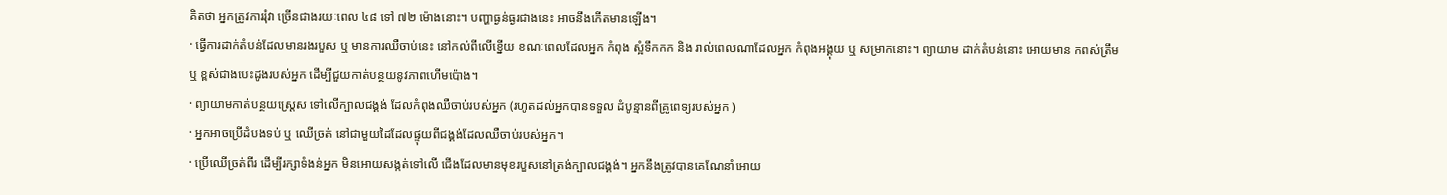គិតថា អ្នកត្រូវការរុំវា ច្រើនជាងរយៈពេល ៤៨ ទៅ ៧២ ម៉ោងនោះ។ បញ្ហាធ្ងន់ធ្ងរជាងនេះ អាចនឹងកើតមានឡើង។
· ធ្វើការដាក់តំបន់ដែលមានរងរបួស ឬ មានការឈឺចាប់នេះ នៅកល់ពីលើខ្នើយ ខណៈពេលដែលអ្នក កំពុង ស្អំទឹកកក និង រាល់ពេលណាដែលអ្នក កំពុងអង្គុយ ឬ សម្រាកនោះ។ ព្យាយាម ដាក់តំបន់នោះ អោយមាន កពស់ត្រឹម ឬ ខ្ពស់ជាងបេះដូងរបស់អ្នក ដើម្បីជួយកាត់បន្ថយនូវភាពហើមប៉ោង។
· ព្យាយាមកាត់បន្ថយស្ត្រេស ទៅលើក្បាលជង្គង់ ដែលកំពុងឈឺចាប់របស់អ្នក (រហូតដល់អ្នកបានទទួល ដំបូន្មានពីគ្រូពេទ្យរបស់អ្នក )
· អ្នកអាចប្រើដំបងទប់ ឬ ឈើច្រត់ នៅជាមួយដៃដែលផ្ទុយពីជង្គង់ដែលឈឺចាប់របស់អ្នក។
· ប្រើឈើច្រត់ពីរ ដើម្បីរក្សាទំងន់អ្នក មិនអោយសង្កត់ទៅលើ ជើងដែលមានមុខរបួសនៅត្រង់ក្បាលជង្គង់។ អ្នកនឹងត្រូវបានគេណែនាំអោយ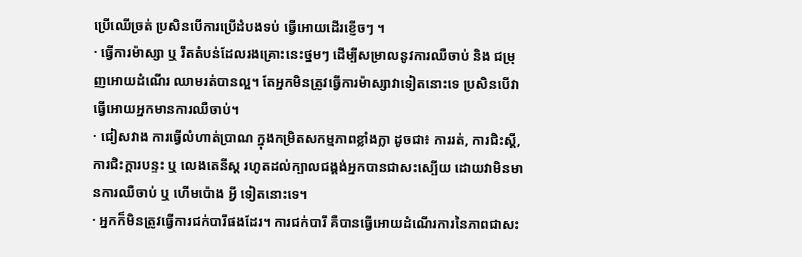ប្រើឈើច្រត់ ប្រសិនបើការប្រើដំបងទប់ ធ្វើអោយដើរខ្ញើចៗ ។
· ធ្វើការម៉ាស្សា ឬ រឹតតំបន់ដែលរងគ្រោះនេះថ្នមៗ ដើម្បីសម្រាលនូវការឈឺចាប់ និង ជម្រុញអោយដំណើរ ឈាមរត់បានល្អ។ តែអ្នកមិនត្រូវធ្វើការម៉ាស្សាវាទៀតនោះទេ ប្រសិនបើវាធ្វើអោយអ្នកមានការឈឺចាប់។
· ជៀសវាង ការធ្វើលំហាត់ប្រាណ ក្នុងកម្រិតសកម្មភាពខ្លាំងក្លា ដូចជា៖ ការរត់, ការជិះស្គី, ការជិះក្តារបន្ទះ ឬ លេងតេនីស្ត រហូតដល់ក្បាលជង្គង់អ្នកបានជាសះស្បើយ ដោយវាមិនមានការឈឺចាប់ ឬ ហើមប៉ោង អ្វី ទៀតនោះទេ។
· អ្នកក៏មិនត្រូវធ្វើការជក់បារីផងដែរ។ ការជក់បារី គឺបានធ្វើអោយដំណើរការនៃភាពជាសះ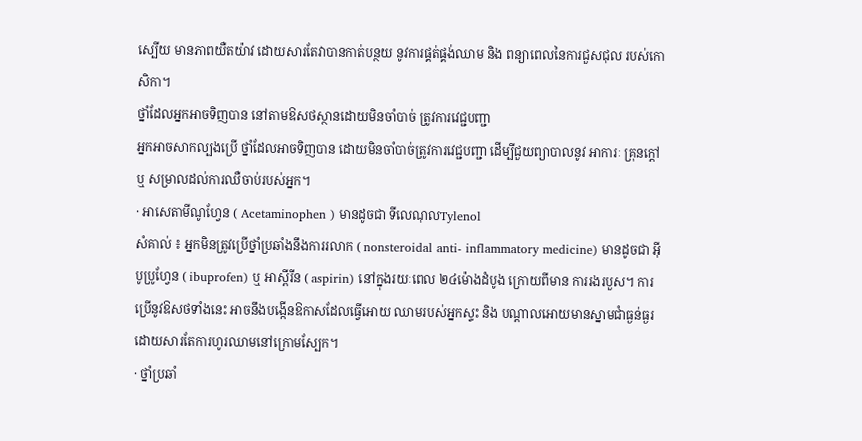ស្បើយ មានភាពយឺតយ៉ាវ ដោយសារតែវាបានកាត់បន្ថយ នូវការផ្គត់ផ្គង់ឈាម និង ពន្យាពេលនៃការជួសជុល របស់កោសិកា។
ថ្នាំដែលអ្នកអាចទិញបាន នៅតាមឱសថស្ថានដោយមិនចាំបាច់ ត្រូវការវេជ្ជបញ្ជា
អ្នកអាចសាកល្បងប្រើ ថ្នាំដែលអាចទិញបាន ដោយមិនចាំបាច់ត្រូវការវេជ្ជបញ្ជា ដើម្បីជួយព្យាបាលនូវ អាការៈ គ្រុនក្តៅ ឬ សម្រាលដល់ការឈឺចាប់របស់អ្នក។
· អាសេតាមីណូហ្វែន ( Acetaminophen ) មានដូចជា ទីលេណុលTylenol
សំគាល់ ៖ អ្នកមិនត្រូវប្រើថ្នាំប្រឆាំងនឹងការរលាក ( nonsteroidal anti- inflammatory medicine) មានដូចជា អ៊ីបូប្រូហ្វែន ( ibuprofen) ឬ អាស្ពីរីន ( aspirin) នៅក្នុងរយៈពេល ២៤ម៉ោងដំបូង ក្រោយពីមាន ការរងរបួស។ ការប្រើនូវឱសថទាំងនេះ អាចនឹងបង្កើនឱកាសដែលធ្វើអោយ ឈាមរបស់អ្នកស្ទះ និង បណ្តាលអោយមានស្នាមជាំធ្ងន់ធ្ងរ ដោយសារតែការហូរឈាមនៅក្រោមស្បែក។
· ថ្នាំប្រឆាំ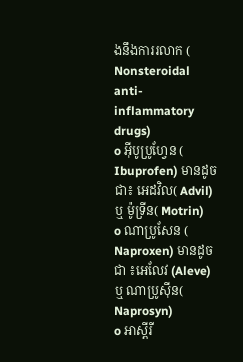ងនឹងការរលាក ( Nonsteroidal anti- inflammatory drugs)
o អ៊ីបូប្រូហ្វែន ( Ibuprofen) មានដូចជា៖ អេដវិល( Advil) ឬ ម៉ូទ្រីន( Motrin)
o ណាប្រូសែន ( Naproxen) មានដូចជា ៖អេលែវ (Aleve) ឬ ណាប្រូស៊ីន( Naprosyn)
o អាស្ពីរី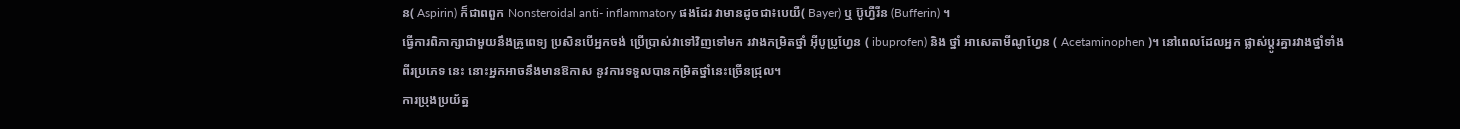ន( Aspirin) ក៏ជាពពួក Nonsteroidal anti- inflammatory ផងដែរ វាមានដូចជា៖បេយឺ( Bayer) ឬ ប៊ូហ្វឺរីន (Bufferin) ។
ធ្វើការពិភាក្សាជាមួយនឹងគ្រូពេទ្យ ប្រសិនបើអ្នកចង់ ប្រើប្រាស់វាទៅវិញទៅមក រវាងកម្រិតថ្នាំ អ៊ីបូប្រូហ្វែន ( ibuprofen) និង ថ្នាំ អាសេតាមីណូហ្វែន ( Acetaminophen )។ នៅពេលដែលអ្នក ផ្លាស់ប្តូរគ្នារវាងថ្នាំទាំងពីរប្រភេទ នេះ នោះអ្នកអាចនឹងមានឱកាស នូវការទទួលបានកម្រិតថ្នាំនេះច្រើនជ្រុល។
ការប្រុងប្រយ័ត្ន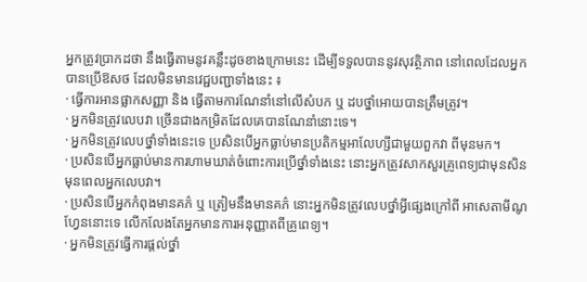អ្នកត្រូវប្រាកដថា នឹងធ្វើតាមនូវគន្លឹះដូចខាងក្រោមនេះ ដើម្បីទទួលបាននូវសុវត្ថិភាព នៅពេលដែលអ្នក បានប្រើឱសថ ដែលមិនមានវេជ្ជបញ្ជាទាំងនេះ ៖
· ធ្វើការអានផ្លាកសញ្ញា និង ធ្វើតាមការណែនាំនៅលើសំបក ឬ ដបថ្នាំអោយបានត្រឹមត្រូវ។
· អ្នកមិនត្រូវលេបវា ច្រើនជាងកម្រិតដែលគេបានណែនាំនោះទេ។
· អ្នកមិនត្រូវលេបថ្នាំទាំងនេះទេ ប្រសិនបើអ្នកធ្លាប់មានប្រតិកម្មអាលែហ្សីជាមួយពួកវា ពីមុនមក។
· ប្រសិនបើអ្នកធ្លាប់មានការហាមឃាត់ចំពោះការប្រើថ្នាំទាំងនេះ នោះអ្នកត្រូវសាកសួរគ្រូពេទ្យជាមុនសិន មុនពេលអ្នកលេបវា។
· ប្រសិនបើអ្នកកំពុងមានគភ៌ ឬ ត្រៀមនឹងមានគភ៌ នោះអ្នកមិនត្រូវលេបថ្នាំអ្វីផ្សេងក្រៅពី អាសេតាមីណូ ហ្វែននោះទេ លើកលែងតែអ្នកមានការអនុញ្ញាតពីគ្រូពេទ្យ។
· អ្នកមិនត្រូវធ្វើការផ្តល់ថ្នាំ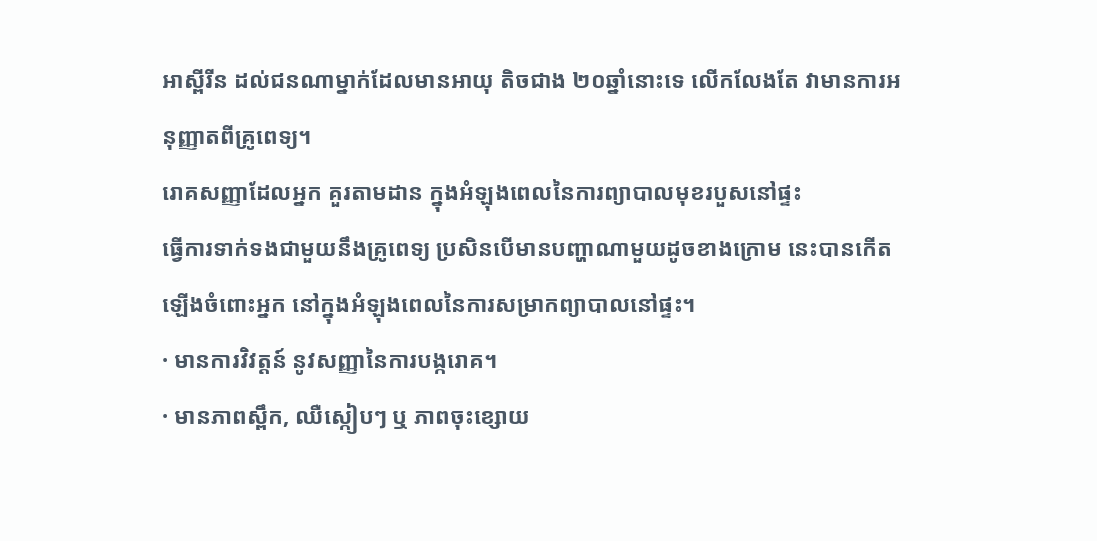អាស្ពីរីន ដល់ជនណាម្នាក់ដែលមានអាយុ តិចជាង ២០ឆ្នាំនោះទេ លើកលែងតែ វាមានការអនុញ្ញាតពីគ្រូពេទ្យ។
រោគសញ្ញាដែលអ្នក គួរតាមដាន ក្នុងអំឡុងពេលនៃការព្យាបាលមុខរបួសនៅផ្ទះ
ធ្វើការទាក់ទងជាមួយនឹងគ្រូពេទ្យ ប្រសិនបើមានបញ្ហាណាមួយដូចខាងក្រោម នេះបានកើតឡើងចំពោះអ្នក នៅក្នុងអំឡុងពេលនៃការសម្រាកព្យាបាលនៅផ្ទះ។
· មានការវិវត្តន៍ នូវសញ្ញានៃការបង្ករោគ។
· មានភាពស្ពឹក, ឈឺស្កៀបៗ ឬ ភាពចុះខ្សោយ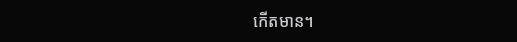កើតមាន។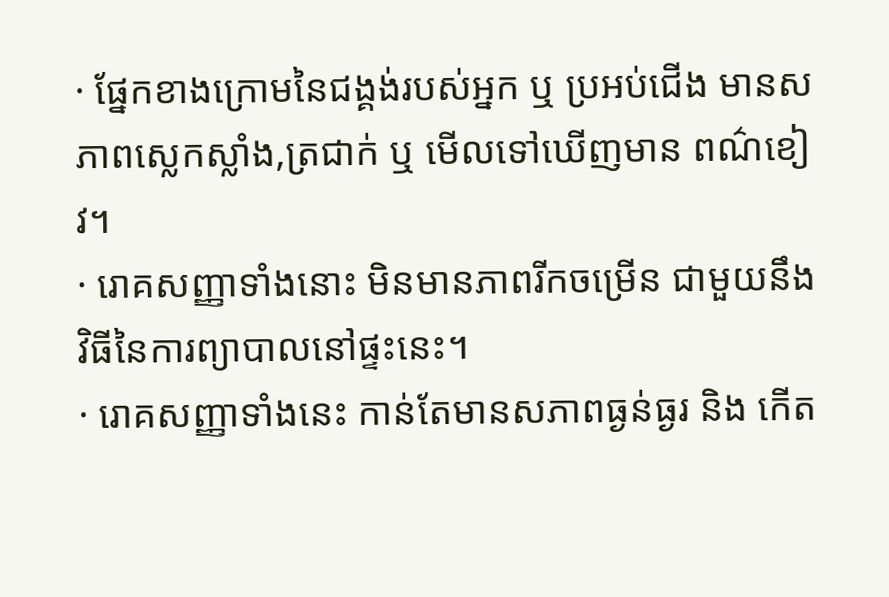· ផ្នែកខាងក្រោមនៃជង្គង់របស់អ្នក ឬ ប្រអប់ជើង មានសភាពស្លេកស្លាំង,ត្រជាក់ ឬ មើលទៅឃើញមាន ពណ៌ខៀវ។
· រោគសញ្ញាទាំងនោះ មិនមានភាពរីកចម្រើន ជាមួយនឹងវិធីនៃការព្យាបាលនៅផ្ទះនេះ។
· រោគសញ្ញាទាំងនេះ កាន់តែមានសភាពធ្ងន់ធ្ងរ និង កើត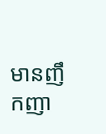មានញឹកញា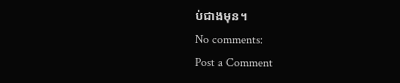ប់ជាងមុន។
No comments:
Post a Comment